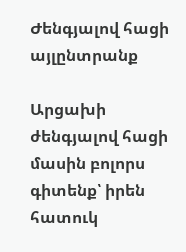Ժենգյալով հացի այլընտրանք

Արցախի ժենգյալով հացի մասին բոլորս գիտենք՝ իրեն հատուկ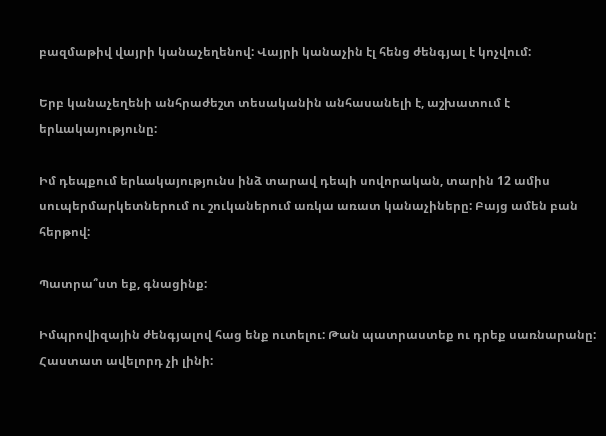բազմաթիվ վայրի կանաչեղենով: Վայրի կանաչին էլ հենց ժենգյալ է կոչվում:

Երբ կանաչեղենի անհրաժեշտ տեսականին անհասանելի է, աշխատում է երևակայությունը:

Իմ դեպքում երևակայությունս ինձ տարավ դեպի սովորական, տարին 12 ամիս սուպերմարկետներում ու շուկաներում առկա առատ կանաչիները: Բայց ամեն բան հերթով:

Պատրա՞ստ եք, գնացինք:

Իմպրովիզային ժենգյալով հաց ենք ուտելու: Թան պատրաստեք ու դրեք սառնարանը: Հաստատ ավելորդ չի լինի: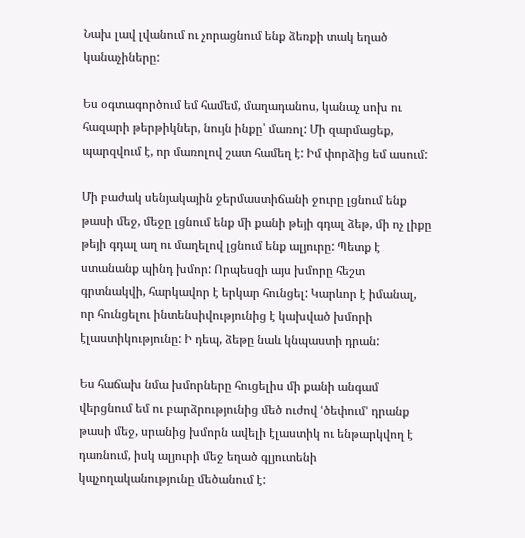Նախ լավ լվանում ու չորացնում ենք ձեռքի տակ եղած կանաչիները:

Ես օգտագործում եմ համեմ, մաղադանոս, կանաչ սոխ ու հազարի թերթիկներ, նույն ինքը՝ մառոլ: Մի զարմացեք, պարզվում է, որ մառոլով շատ համեղ է: Իմ փորձից եմ ասում:

Մի բաժակ սենյակային ջերմաստիճանի ջուրը լցնում ենք թասի մեջ, մեջը լցնում ենք մի քանի թեյի գդալ ձեթ, մի ոչ լիքը թեյի գդալ աղ ու մաղելով լցնում ենք ալյուրը: Պետք է ստանանք պինդ խմոր: Որպեսզի այս խմորը հեշտ գրտնակվի, հարկավոր է երկար հունցել: Կարևոր է իմանալ, որ հունցելու ինտենսիվությունից է կախված խմորի էլաստիկությունը: Ի դեպ, ձեթը նաև կնպաստի դրան:

Ես հաճախ նմա խմորները հուցելիս մի քանի անգամ վերցնում եմ ու բարձրությունից մեծ ուժով ՙծեփում՚ դրանք թասի մեջ, սրանից խմորն ավելի էլաստիկ ու ենթարկվող է դառնում, իսկ ալյուրի մեջ եղած գլյուտենի կպչողականությունը մեծանում է: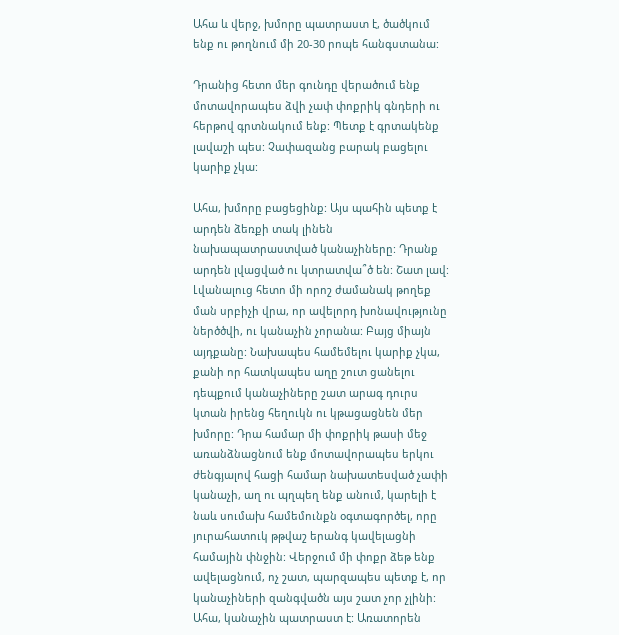Ահա և վերջ, խմորը պատրաստ է, ծածկում ենք ու թողնում մի 20-30 րոպե հանգստանա:

Դրանից հետո մեր գունդը վերածում ենք մոտավորապես ձվի չափ փոքրիկ գնդերի ու հերթով գրտնակում ենք: Պետք է գրտակենք լավաշի պես: Չափազանց բարակ բացելու կարիք չկա:

Ահա, խմորը բացեցինք: Այս պահին պետք է  արդեն ձեռքի տակ լինեն նախապատրաստված կանաչիները: Դրանք արդեն լվացված ու կտրատվա՞ծ են: Շատ լավ: Լվանալուց հետո մի որոշ ժամանակ թողեք ման սրբիչի վրա, որ ավելորդ խոնավությունը ներծծվի, ու կանաչին չորանա: Բայց միայն այդքանը: Նախապես համեմելու կարիք չկա, քանի որ հատկապես աղը շուտ ցանելու դեպքում կանաչիները շատ արագ դուրս կտան իրենց հեղուկն ու կթացացնեն մեր խմորը: Դրա համար մի փոքրիկ թասի մեջ առանձնացնում ենք մոտավորապես երկու ժենգյալով հացի համար նախատեսված չափի կանաչի, աղ ու պղպեղ ենք անում, կարելի է նաև սումախ համեմունքն օգտագործել, որը յուրահատուկ թթվաշ երանգ կավելացնի համային փնջին: Վերջում մի փոքր ձեթ ենք ավելացնում, ոչ շատ, պարզապես պետք է, որ կանաչիների զանգվածն այս շատ չոր չլինի: Ահա, կանաչին պատրաստ է: Առատորեն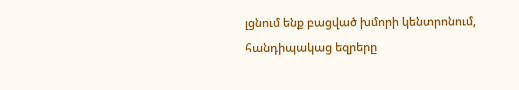լցնում ենք բացված խմորի կենտրոնում, հանդիպակաց եզրերը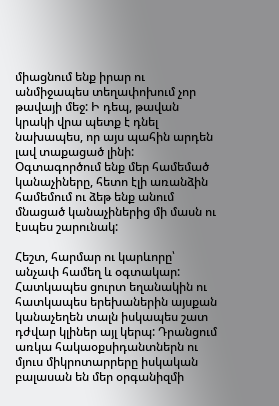միացնում ենք իրար ու անմիջապես տեղափոխում չոր թավայի մեջ: Ի դեպ, թավան կրակի վրա պետք է դնել նախապես, որ այս պահին արդեն լավ տաքացած լինի: Օգտագործում ենք մեր համեմած կանաչիները, հետո էլի առանձին համեմում ու ձեթ ենք անում մնացած կանաչիներից մի մասն ու էսպես շարունակ:

Հեշտ, հարմար ու կարևորը՝ անչափ համեղ և օգտակար: Հատկապես ցուրտ եղանակին ու հատկապես երեխաներին այսքան կանաչեղեն տալն իսկապես շատ դժվար կլիներ այլ կերպ: Դրանցում առկա հակաօքսիդանտներն ու մյուս միկրոտարրերը իսկական բալասան են մեր օրգանիզմի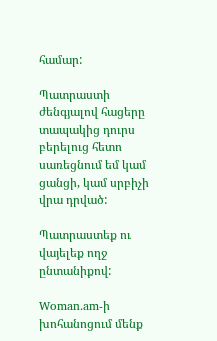համար:

Պատրաստի ժենգյալով հացերը տապակից դուրս բերելուց հետո սառեցնում եմ կամ ցանցի, կամ սրբիչի վրա դրված:

Պատրաստեք ու վայելեք ողջ ընտանիքով:

Woman.am-ի խոհանոցում մենք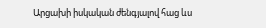Արցախի իսկական ժենգյալով հաց ևս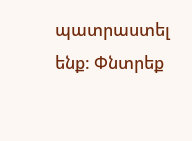պատրաստել ենք: Փնտրեք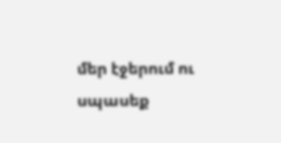մեր էջերում ու սպասեք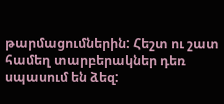թարմացումներին: Հեշտ ու շատ համեղ տարբերակներ դեռ սպասում են ձեզ: